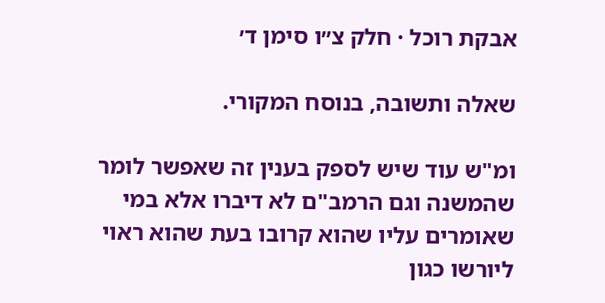אבקת רוכל · חלק צ״ו סימן ד׳

שאלה ותשובה, בנוסח המקורי.

ומ"ש עוד שיש לספק בענין זה שאפשר לומר שהמשנה וגם הרמב"ם לא דיברו אלא במי שאומרים עליו שהוא קרובו בעת שהוא ראוי ליורשו כגון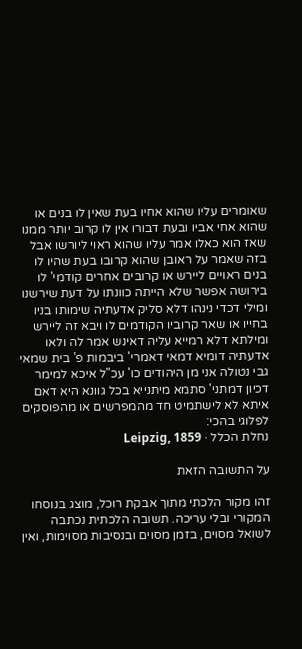שאומרים עליו שהוא אחיו בעת שאין לו בנים או שהוא אחי אביו ובעת דבורו אין לו קרוב יותר ממנו שאז הוא כאלו אמר עליו שהוא ראוי ליורשו אבל בזה שאמר על ראובן שהוא קרובו בעת שהיו לו בנים ראויים ליירש או קרובים אחרים קודמי' לו בירושה אפשר שלא הייתה כוונתו על דעת שירשנו ומילי דכדי נינהו דלא סליק אדעתיה שימותו בניו בחייו או שאר קרוביו הקודמים לו ויבא זה ליירש ומילתא דלא רמייא עליה דאינש אמר לה ולאו אדעתיה דומיא דמאי דאמרי' ביבמות פ' בית שמאי גבי נטולה אני מן היהודים כו' עכ"ל איכא למימר דכיון דמתני' סתמא מיתנייא בכל גוונא היא דאם איתא לא לישתמיט חד מהמפרשים או מהפוסקים לפלוגי בהכי:
נחלת הכלל · Leipzig, 1859

על התשובה הזאת

זהו מקור הלכתי מתוך אבקת רוכל, מוצג בנוסחו המקורי ובלי עריכה. תשובה הלכתית נכתבה לשואל מסוים, בזמן מסוים ובנסיבות מסוימות, ואין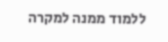ללמוד ממנה למקרה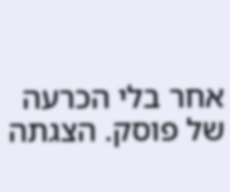אחר בלי הכרעה של פוסק. הצגתה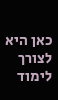כאן היא לצורך לימוד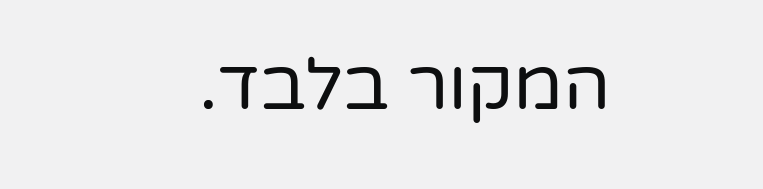המקור בלבד.